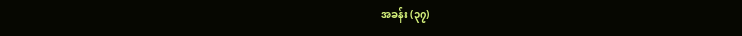အခန်း (၃၇)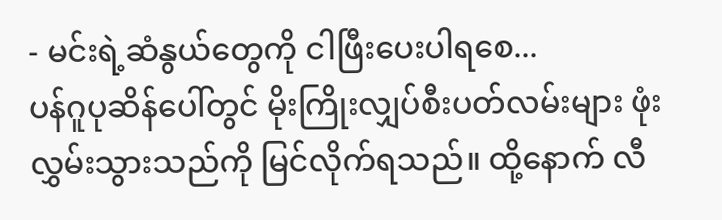- မင်းရဲ့ဆံနွယ်တွေကို ငါဖြီးပေးပါရစေ...
ပန်ဂူပုဆိန်ပေါ်တွင် မိုးကြိုးလျှပ်စီးပတ်လမ်းများ ဖုံးလွှမ်းသွားသည်ကို မြင်လိုက်ရသည်။ ထို့နောက် လီ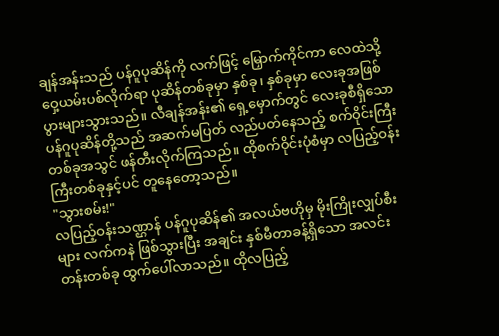ချန်အန်းသည် ပန်ဂူပုဆိန်ကို လက်ဖြင့် မြှောက်ကိုင်ကာ လေထဲသို့ ဝှေ့ယမ်းပစ်လိုက်ရာ ပုဆိန်တစ်ခုမှာ နှစ်ခု၊ နှစ်ခုမှာ လေးခုအဖြစ် ပွားများသွားသည်။ လီချန်အန်း၏ ရှေ့မှောက်တွင် လေးခုစီရှိသော ပန်ဂူပုဆိန်တို့သည် အဆက်မပြတ် လည်ပတ်နေသည့် စက်ဝိုင်းကြီးတစ်ခုအသွင် ဖန်တီးလိုက်ကြသည်။ ထိုစက်ဝိုင်းပုံစံမှာ လပြည့်ဝန်းကြီးတစ်ခုနှင့်ပင် တူနေတော့သည်။
"သွားစမ်း!"
လပြည့်ဝန်းသဏ္ဌာန် ပန်ဂူပုဆိန်၏ အလယ်ဗဟိုမှ မိုးကြိုးလျှပ်စီးများ လက်ကနဲ ဖြစ်သွားပြီး အချင်း နှစ်မီတာခန့်ရှိသော အလင်းတန်းတစ်ခု ထွက်ပေါ်လာသည်။ ထိုလပြည့်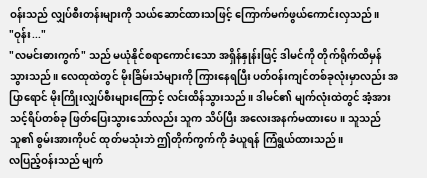ဝန်းသည် လျှပ်စီးတန်းများကို သယ်ဆောင်ထားသဖြင့် ကြောက်မက်ဖွယ်ကောင်းလှသည်။
"ဝုန်း..."
"လမင်းဓားကွက်" သည် မယုံနိုင်စရာကောင်းသော အရှိန်နှုန်းဖြင့် ဒါမင်ကို တိုက်ရိုက်ထိမှန်သွားသည်။ လေထုထဲတွင် မိုးခြိမ်းသံများကို ကြားနေရပြီး ပတ်ဝန်းကျင်တစ်ခုလုံးမှာလည်း အပြာရောင် မိုးကြိုးလျှပ်စီးများကြောင့် လင်းထိန်သွားသည်။ ဒါမင်၏ မျက်လုံးထဲတွင် အံ့အားသင့်ရိပ်တစ်ခု ဖြတ်ပြေးသွားသော်လည်း သူက သိပ်ပြီး အလေးအနက်မထားပေ။ သူသည် သူ၏ စွမ်းအားကိုပင် ထုတ်မသုံးဘဲ ဤတိုက်ကွက်ကို ခံယူရန် ကြံရွယ်ထားသည်။
လပြည့်ဝန်းသည် မျက်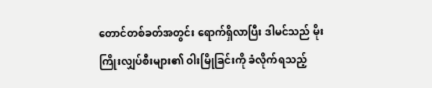တောင်တစ်ခတ်အတွင်း ရောက်ရှိလာပြီး ဒါမင်သည် မိုးကြိုးလျှပ်စီးများ၏ ဝါးမြိုခြင်းကို ခံလိုက်ရသည့်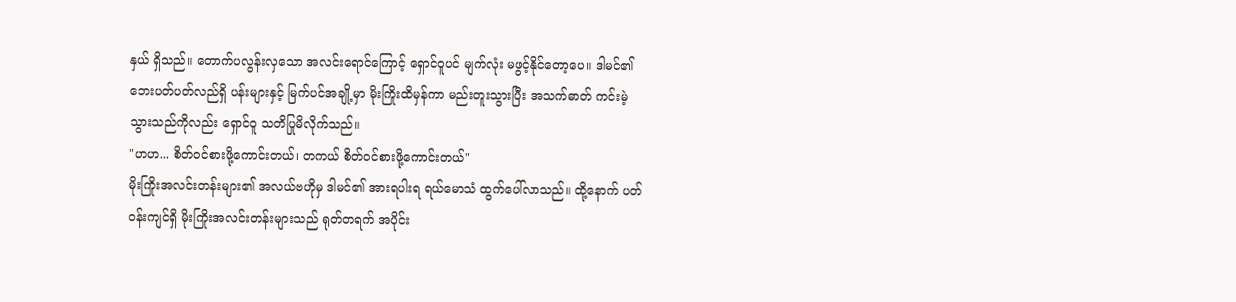နှယ် ရှိသည်။ တောက်ပလွန်းလှသော အလင်းရောင်ကြောင့် ရှောင်ဝူပင် မျက်လုံး မဖွင့်နိုင်တော့ပေ။ ဒါမင်၏ ဘေးပတ်ပတ်လည်ရှိ ပန်းများနှင့် မြက်ပင်အချို့မှာ မိုးကြိုးထိမှန်ကာ မည်းတူးသွားပြီး အသက်ဓာတ် ကင်းမဲ့သွားသည်ကိုလည်း ရှောင်ဝူ သတိပြုမိလိုက်သည်။
"ဟဟ... စိတ်ဝင်စားဖို့ကောင်းတယ်၊ တကယ် စိတ်ဝင်စားဖို့ကောင်းတယ်"
မိုးကြိုးအလင်းတန်းများ၏ အလယ်ဗဟိုမှ ဒါမင်၏ အားရပါးရ ရယ်မောသံ ထွက်ပေါ်လာသည်။ ထို့နောက် ပတ်ဝန်းကျင်ရှိ မိုးကြိုးအလင်းတန်းများသည် ရုတ်တရက် အပိုင်း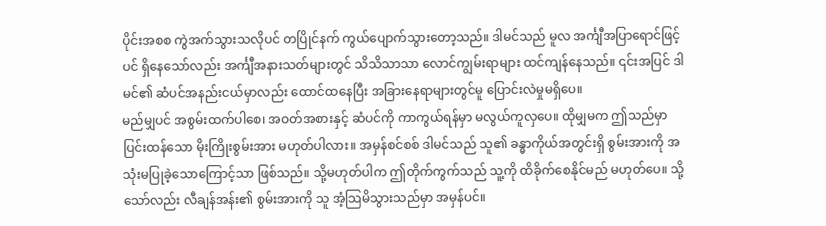ပိုင်းအစစ ကွဲအက်သွားသလိုပင် တပြိုင်နက် ကွယ်ပျောက်သွားတော့သည်။ ဒါမင်သည် မူလ အင်္ကျီအပြာရောင်ဖြင့်ပင် ရှိနေသော်လည်း အင်္ကျီအနားသတ်များတွင် သိသိသာသာ လောင်ကျွမ်းရာများ ထင်ကျန်နေသည်။ ၎င်းအပြင် ဒါမင်၏ ဆံပင်အနည်းငယ်မှာလည်း ထောင်ထနေပြီး အခြားနေရာများတွင်မူ ပြောင်းလဲမှုမရှိပေ။
မည်မျှပင် အစွမ်းထက်ပါစေ၊ အဝတ်အစားနှင့် ဆံပင်ကို ကာကွယ်ရန်မှာ မလွယ်ကူလှပေ။ ထိုမျှမက ဤသည်မှာ ပြင်းထန်သော မိုးကြိုးစွမ်းအား မဟုတ်ပါလား။ အမှန်စင်စစ် ဒါမင်သည် သူ၏ ခန္ဓာကိုယ်အတွင်းရှိ စွမ်းအားကို အသုံးမပြုခဲ့သောကြောင့်သာ ဖြစ်သည်။ သို့မဟုတ်ပါက ဤတိုက်ကွက်သည် သူ့ကို ထိခိုက်စေနိုင်မည် မဟုတ်ပေ။ သို့သော်လည်း လီချန်အန်း၏ စွမ်းအားကို သူ အံ့သြမိသွားသည်မှာ အမှန်ပင်။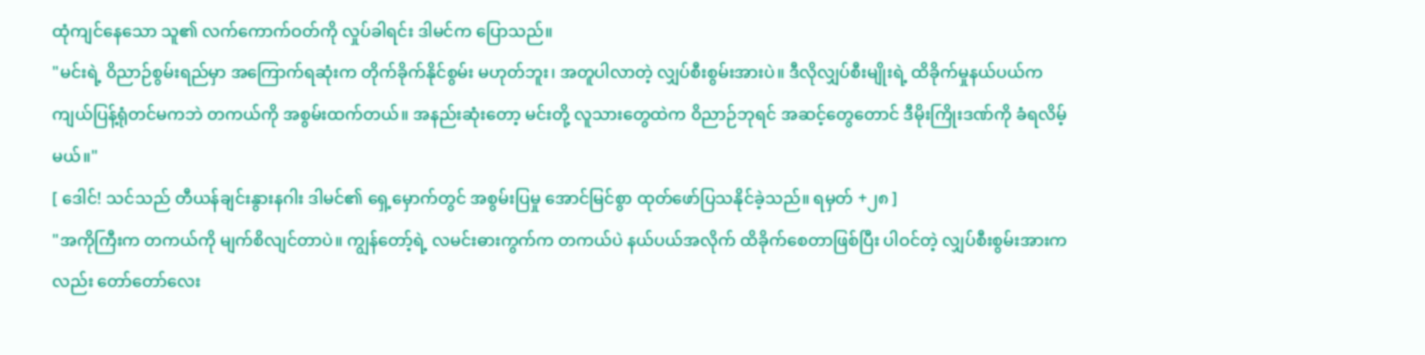ထုံကျင်နေသော သူ၏ လက်ကောက်ဝတ်ကို လှုပ်ခါရင်း ဒါမင်က ပြောသည်။
"မင်းရဲ့ ဝိညာဉ်စွမ်းရည်မှာ အကြောက်ရဆုံးက တိုက်ခိုက်နိုင်စွမ်း မဟုတ်ဘူး၊ အတူပါလာတဲ့ လျှပ်စီးစွမ်းအားပဲ။ ဒီလိုလျှပ်စီးမျိုးရဲ့ ထိခိုက်မှုနယ်ပယ်က ကျယ်ပြန့်ရုံတင်မကဘဲ တကယ်ကို အစွမ်းထက်တယ်။ အနည်းဆုံးတော့ မင်းတို့ လူသားတွေထဲက ဝိညာဉ်ဘုရင် အဆင့်တွေတောင် ဒီမိုးကြိုးဒဏ်ကို ခံရလိမ့်မယ်။"
[ ဒေါင်! သင်သည် တီယန်ချင်းနွားနဂါး ဒါမင်၏ ရှေ့မှောက်တွင် အစွမ်းပြမှု အောင်မြင်စွာ ထုတ်ဖော်ပြသနိုင်ခဲ့သည်။ ရမှတ် +၂၈ ]
"အကိုကြီးက တကယ်ကို မျက်စိလျင်တာပဲ။ ကျွန်တော့်ရဲ့ လမင်းဓားကွက်က တကယ်ပဲ နယ်ပယ်အလိုက် ထိခိုက်စေတာဖြစ်ပြီး ပါဝင်တဲ့ လျှပ်စီးစွမ်းအားကလည်း တော်တော်လေး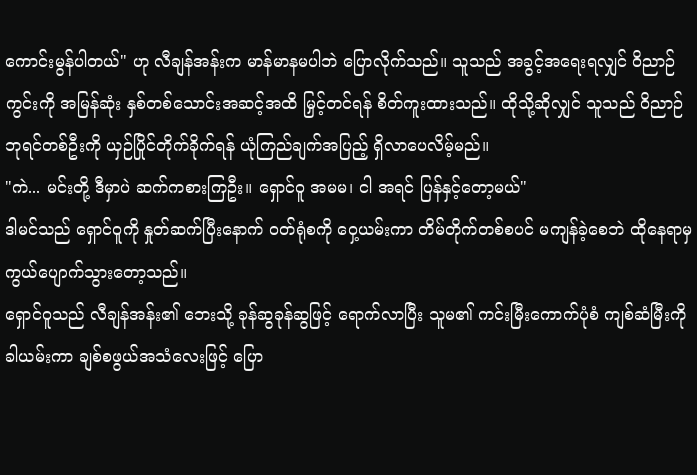ကောင်းမွန်ပါတယ်" ဟု လီချန်အန်းက မာန်မာနမပါဘဲ ပြောလိုက်သည်။ သူသည် အခွင့်အရေးရလျှင် ဝိညာဉ်ကွင်းကို အမြန်ဆုံး နှစ်တစ်သောင်းအဆင့်အထိ မြှင့်တင်ရန် စိတ်ကူးထားသည်။ ထိုသို့ဆိုလျှင် သူသည် ဝိညာဉ်ဘုရင်တစ်ဦးကို ယှဉ်ပြိုင်တိုက်ခိုက်ရန် ယုံကြည်ချက်အပြည့် ရှိလာပေလိမ့်မည်။
"ကဲ... မင်းတို့ ဒီမှာပဲ ဆက်ကစားကြဦး။ ရှောင်ဝူ အမမ၊ ငါ အရင် ပြန်နှင့်တော့မယ်"
ဒါမင်သည် ရှောင်ဝူကို နှုတ်ဆက်ပြီးနောက် ဝတ်ရုံစကို ဝှေ့ယမ်းကာ တိမ်တိုက်တစ်စပင် မကျန်ခဲ့စေဘဲ ထိုနေရာမှ ကွယ်ပျောက်သွားတော့သည်။
ရှောင်ဝူသည် လီချန်အန်း၏ ဘေးသို့ ခုန်ဆွခုန်ဆွဖြင့် ရောက်လာပြီး သူမ၏ ကင်းမြီးကောက်ပုံစံ ကျစ်ဆံမြီးကို ခါယမ်းကာ ချစ်စဖွယ်အသံလေးဖြင့် ပြော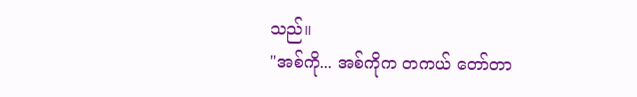သည်။
"အစ်ကို... အစ်ကိုက တကယ် တော်တာ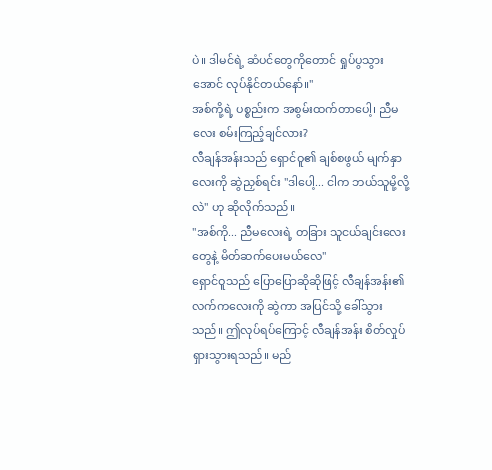ပဲ။ ဒါမင်ရဲ့ ဆံပင်တွေကိုတောင် ရှုပ်ပွသွားအောင် လုပ်နိုင်တယ်နော်။"
အစ်ကို့ရဲ့ ပစ္စည်းက အစွမ်းထက်တာပေါ့၊ ညီမလေး စမ်းကြည့်ချင်လား?
လီချန်အန်းသည် ရှောင်ဝူ၏ ချစ်စဖွယ် မျက်နှာလေးကို ဆွဲညှစ်ရင်း "ဒါပေါ့... ငါက ဘယ်သူမို့လို့လဲ" ဟု ဆိုလိုက်သည်။
"အစ်ကို... ညီမလေးရဲ့ တခြား သူငယ်ချင်းလေးတွေနဲ့ မိတ်ဆက်ပေးမယ်လေ"
ရှောင်ဝူသည် ပြောပြောဆိုဆိုဖြင့် လီချန်အန်း၏ လက်ကလေးကို ဆွဲကာ အပြင်သို့ ခေါ်သွားသည်။ ဤလုပ်ရပ်ကြောင့် လီချန်အန်း စိတ်လှုပ်ရှားသွားရသည်။ မည်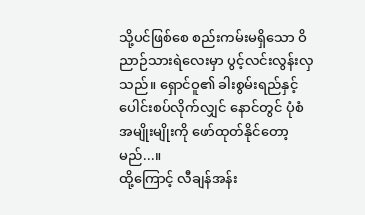သို့ပင်ဖြစ်စေ စည်းကမ်းမရှိသော ဝိညာဉ်သားရဲလေးမှာ ပွင့်လင်းလွန်းလှသည်။ ရှောင်ဝူ၏ ခါးစွမ်းရည်နှင့် ပေါင်းစပ်လိုက်လျှင် နောင်တွင် ပုံစံအမျိုးမျိုးကို ဖော်ထုတ်နိုင်တော့မည်...။
ထို့ကြောင့် လီချန်အန်း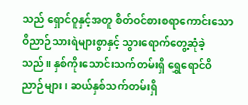သည် ရှောင်ဝူနှင့်အတူ စိတ်ဝင်စားစရာကောင်းသော ဝိညာဉ်သားရဲများစွာနှင့် သွားရောက်တွေ့ဆုံခဲ့သည်။ နှစ်ကိုးသောင်းသက်တမ်းရှိ ရွှေရောင်ဝိညာဉ်များ၊ ဆယ်နှစ်သက်တမ်းရှိ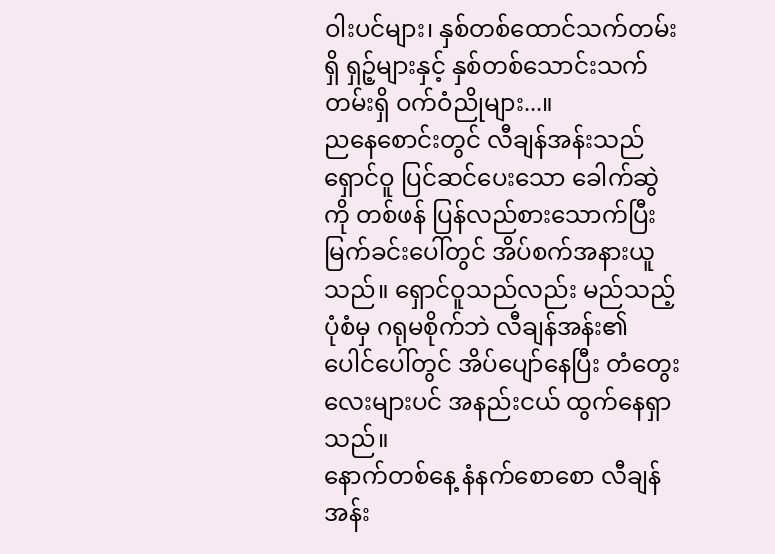ဝါးပင်များ၊ နှစ်တစ်ထောင်သက်တမ်းရှိ ရှဉ့်များနှင့် နှစ်တစ်သောင်းသက်တမ်းရှိ ဝက်ဝံညိုများ...။
ညနေစောင်းတွင် လီချန်အန်းသည် ရှောင်ဝူ ပြင်ဆင်ပေးသော ခေါက်ဆွဲကို တစ်ဖန် ပြန်လည်စားသောက်ပြီး မြက်ခင်းပေါ်တွင် အိပ်စက်အနားယူသည်။ ရှောင်ဝူသည်လည်း မည်သည့်ပုံစံမှ ဂရုမစိုက်ဘဲ လီချန်အန်း၏ ပေါင်ပေါ်တွင် အိပ်ပျော်နေပြီး တံတွေးလေးများပင် အနည်းငယ် ထွက်နေရှာသည်။
နောက်တစ်နေ့ နံနက်စောစော လီချန်အန်း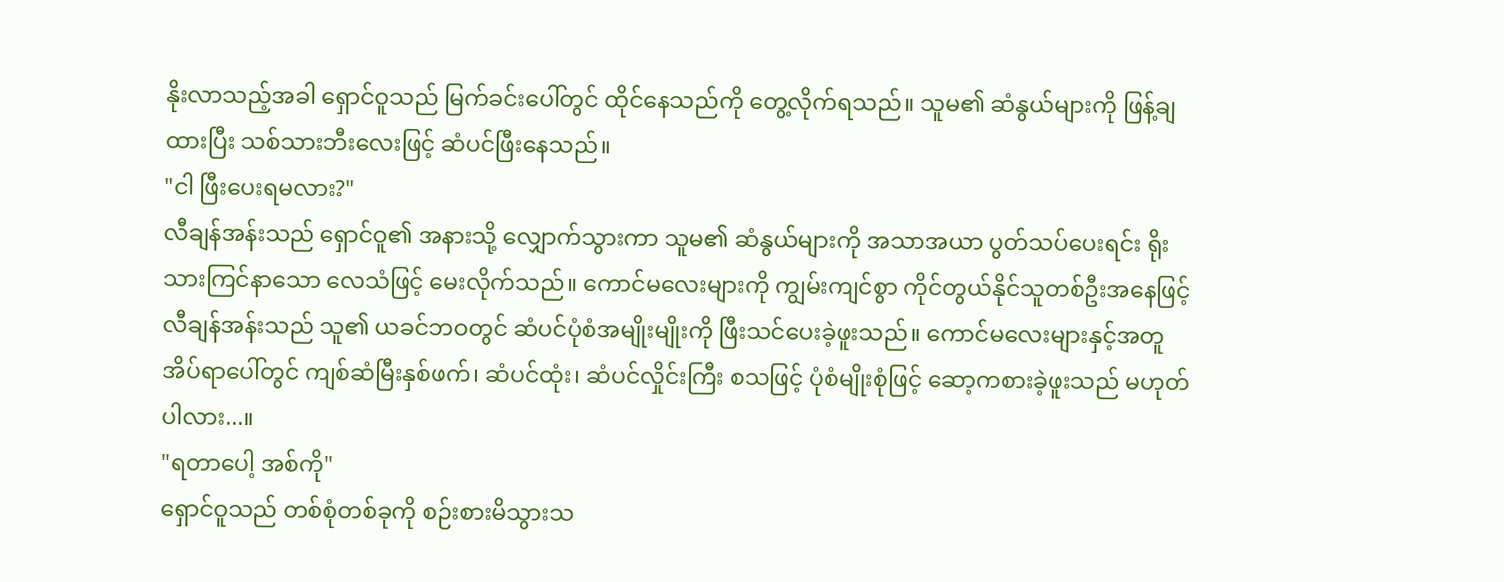နိုးလာသည့်အခါ ရှောင်ဝူသည် မြက်ခင်းပေါ်တွင် ထိုင်နေသည်ကို တွေ့လိုက်ရသည်။ သူမ၏ ဆံနွယ်များကို ဖြန့်ချထားပြီး သစ်သားဘီးလေးဖြင့် ဆံပင်ဖြီးနေသည်။
"ငါ ဖြီးပေးရမလား?"
လီချန်အန်းသည် ရှောင်ဝူ၏ အနားသို့ လျှောက်သွားကာ သူမ၏ ဆံနွယ်များကို အသာအယာ ပွတ်သပ်ပေးရင်း ရိုးသားကြင်နာသော လေသံဖြင့် မေးလိုက်သည်။ ကောင်မလေးများကို ကျွမ်းကျင်စွာ ကိုင်တွယ်နိုင်သူတစ်ဦးအနေဖြင့် လီချန်အန်းသည် သူ၏ ယခင်ဘဝတွင် ဆံပင်ပုံစံအမျိုးမျိုးကို ဖြီးသင်ပေးခဲ့ဖူးသည်။ ကောင်မလေးများနှင့်အတူ အိပ်ရာပေါ်တွင် ကျစ်ဆံမြီးနှစ်ဖက်၊ ဆံပင်ထုံး၊ ဆံပင်လှိုင်းကြီး စသဖြင့် ပုံစံမျိုးစုံဖြင့် ဆော့ကစားခဲ့ဖူးသည် မဟုတ်ပါလား...။
"ရတာပေါ့ အစ်ကို"
ရှောင်ဝူသည် တစ်စုံတစ်ခုကို စဉ်းစားမိသွားသ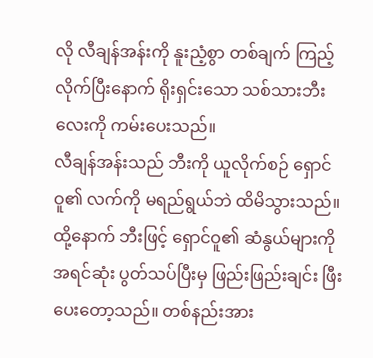လို လီချန်အန်းကို နူးညံ့စွာ တစ်ချက် ကြည့်လိုက်ပြီးနောက် ရိုးရှင်းသော သစ်သားဘီးလေးကို ကမ်းပေးသည်။
လီချန်အန်းသည် ဘီးကို ယူလိုက်စဉ် ရှောင်ဝူ၏ လက်ကို မရည်ရွယ်ဘဲ ထိမိသွားသည်။ ထို့နောက် ဘီးဖြင့် ရှောင်ဝူ၏ ဆံနွယ်များကို အရင်ဆုံး ပွတ်သပ်ပြီးမှ ဖြည်းဖြည်းချင်း ဖြီးပေးတော့သည်။ တစ်နည်းအား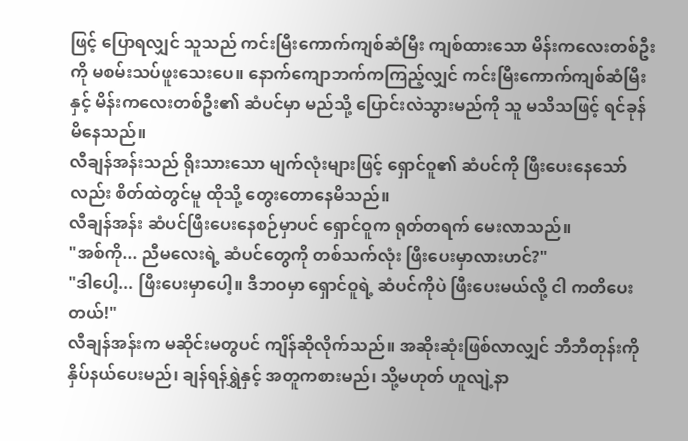ဖြင့် ပြောရလျှင် သူသည် ကင်းမြီးကောက်ကျစ်ဆံမြီး ကျစ်ထားသော မိန်းကလေးတစ်ဦးကို မစမ်းသပ်ဖူးသေးပေ။ နောက်ကျောဘက်ကကြည့်လျှင် ကင်းမြီးကောက်ကျစ်ဆံမြီးနှင့် မိန်းကလေးတစ်ဦး၏ ဆံပင်မှာ မည်သို့ ပြောင်းလဲသွားမည်ကို သူ မသိသဖြင့် ရင်ခုန်မိနေသည်။
လီချန်အန်းသည် ရိုးသားသော မျက်လုံးများဖြင့် ရှောင်ဝူ၏ ဆံပင်ကို ဖြီးပေးနေသော်လည်း စိတ်ထဲတွင်မူ ထိုသို့ တွေးတောနေမိသည်။
လီချန်အန်း ဆံပင်ဖြီးပေးနေစဉ်မှာပင် ရှောင်ဝူက ရုတ်တရက် မေးလာသည်။
"အစ်ကို... ညီမလေးရဲ့ ဆံပင်တွေကို တစ်သက်လုံး ဖြီးပေးမှာလားဟင်?"
"ဒါပေါ့... ဖြီးပေးမှာပေါ့။ ဒီဘဝမှာ ရှောင်ဝူရဲ့ ဆံပင်ကိုပဲ ဖြီးပေးမယ်လို့ ငါ ကတိပေးတယ်!"
လီချန်အန်းက မဆိုင်းမတွပင် ကျိန်ဆိုလိုက်သည်။ အဆိုးဆုံးဖြစ်လာလျှင် ဘီဘီတုန်းကို နှိပ်နယ်ပေးမည်၊ ချန်ရန်ရွှဲနှင့် အတူကစားမည်၊ သို့မဟုတ် ဟူလျဲ့နာ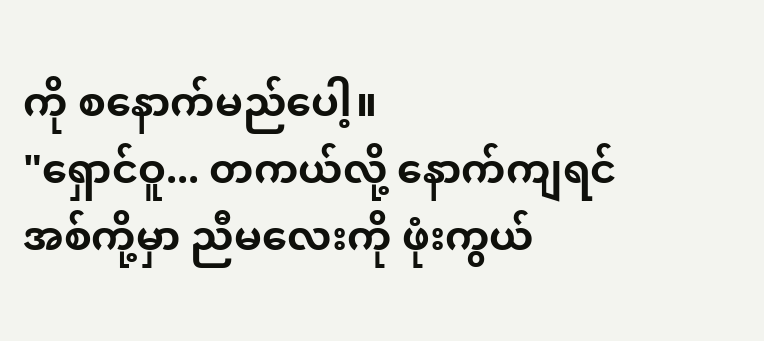ကို စနောက်မည်ပေါ့။
"ရှောင်ဝူ... တကယ်လို့ နောက်ကျရင် အစ်ကို့မှာ ညီမလေးကို ဖုံးကွယ်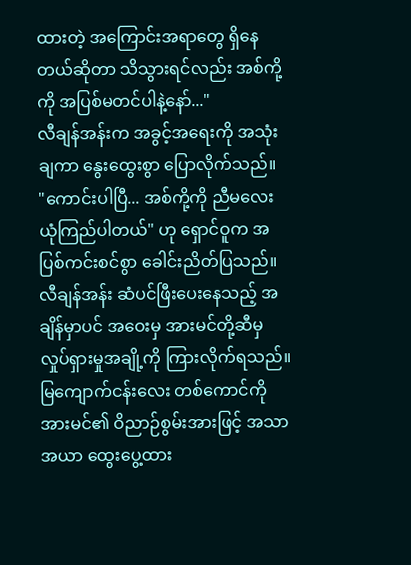ထားတဲ့ အကြောင်းအရာတွေ ရှိနေတယ်ဆိုတာ သိသွားရင်လည်း အစ်ကို့ကို အပြစ်မတင်ပါနဲ့နော်..."
လီချန်အန်းက အခွင့်အရေးကို အသုံးချကာ နွေးထွေးစွာ ပြောလိုက်သည်။
"ကောင်းပါပြီ... အစ်ကို့ကို ညီမလေး ယုံကြည်ပါတယ်" ဟု ရှောင်ဝူက အပြစ်ကင်းစင်စွာ ခေါင်းညိတ်ပြသည်။
လီချန်အန်း ဆံပင်ဖြီးပေးနေသည့် အချိန်မှာပင် အဝေးမှ အားမင်တို့ဆီမှ လှုပ်ရှားမှုအချို့ကို ကြားလိုက်ရသည်။ မြကျောက်ငန်းလေး တစ်ကောင်ကို အားမင်၏ ဝိညာဉ်စွမ်းအားဖြင့် အသာအယာ ထွေးပွေ့ထား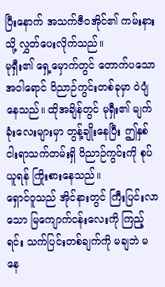ပြီးနောက် အသက်ဇီဝအိုင်၏ ကမ်းနားသို့ လွှတ်ပေးလိုက်သည်။
မုရှီး၏ ရှေ့မှောက်တွင် တောက်ပသော အဝါရောင် ဝိညာဉ်ကွင်းတစ်ခုမှာ ဝဲပျံနေသည်။ ထိုအချိန်တွင် မုရှီး၏ မျက်ခုံးလေးများမှာ တွန့်ချိုးနေပြီး ဤနှစ်ငါးရာသက်တမ်းရှိ ဝိညာဉ်ကွင်းကို စုပ်ယူရန် ကြိုးစားနေသည်။
ရှောင်ဝူသည် အိုင်နားတွင် ကြီးပြင်းလာသော မြကျောက်ငန်းလေးကို ကြည့်ရင်း သက်ပြင်းတစ်ချက်ကို မချဘဲ မနေ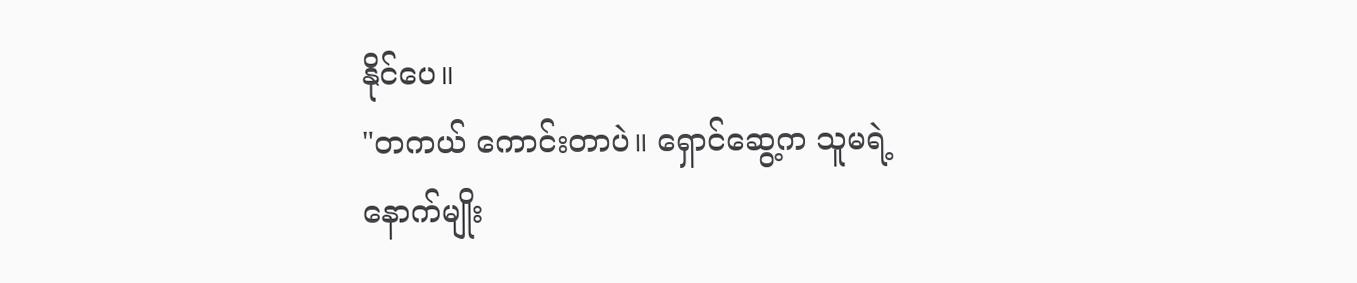နိုင်ပေ။
"တကယ် ကောင်းတာပဲ။ ရှောင်ဆွေ့က သူမရဲ့ နောက်မျိုး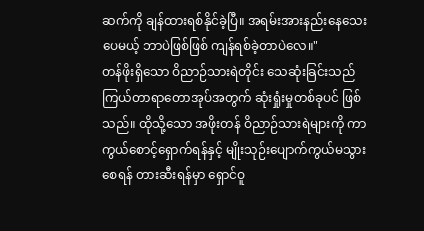ဆက်ကို ချန်ထားရစ်နိုင်ခဲ့ပြီ။ အရမ်းအားနည်းနေသေးပေမယ့် ဘာပဲဖြစ်ဖြစ် ကျန်ရစ်ခဲ့တာပဲလေ။"
တန်ဖိုးရှိသော ဝိညာဉ်သားရဲတိုင်း သေဆုံးခြင်းသည် ကြယ်တာရာတောအုပ်အတွက် ဆုံးရှုံးမှုတစ်ခုပင် ဖြစ်သည်။ ထိုသို့သော အဖိုးတန် ဝိညာဉ်သားရဲများကို ကာကွယ်စောင့်ရှောက်ရန်နှင့် မျိုးသုဉ်းပျောက်ကွယ်မသွားစေရန် တားဆီးရန်မှာ ရှောင်ဝူ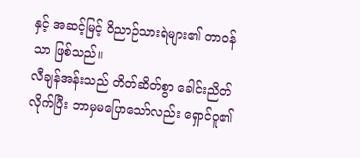နှင့် အဆင့်မြင့် ဝိညာဉ်သားရဲများ၏ တာဝန်သာ ဖြစ်သည်။
လီချန်အန်းသည် တိတ်ဆိတ်စွာ ခေါင်းညိတ်လိုက်ပြီး ဘာမှမပြောသော်လည်း ရှောင်ဝူ၏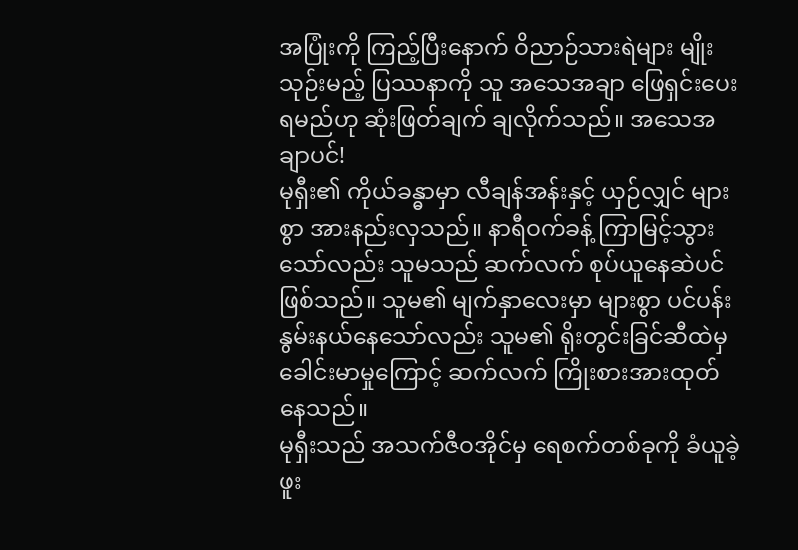အပြုံးကို ကြည့်ပြီးနောက် ဝိညာဉ်သားရဲများ မျိုးသုဉ်းမည့် ပြဿနာကို သူ အသေအချာ ဖြေရှင်းပေးရမည်ဟု ဆုံးဖြတ်ချက် ချလိုက်သည်။ အသေအချာပင်!
မုရှီး၏ ကိုယ်ခန္ဓာမှာ လီချန်အန်းနှင့် ယှဉ်လျှင် များစွာ အားနည်းလှသည်။ နာရီဝက်ခန့် ကြာမြင့်သွားသော်လည်း သူမသည် ဆက်လက် စုပ်ယူနေဆဲပင် ဖြစ်သည်။ သူမ၏ မျက်နှာလေးမှာ များစွာ ပင်ပန်းနွမ်းနယ်နေသော်လည်း သူမ၏ ရိုးတွင်းခြင်ဆီထဲမှ ခေါင်းမာမှုကြောင့် ဆက်လက် ကြိုးစားအားထုတ်နေသည်။
မုရှီးသည် အသက်ဇီဝအိုင်မှ ရေစက်တစ်ခုကို ခံယူခဲ့ဖူး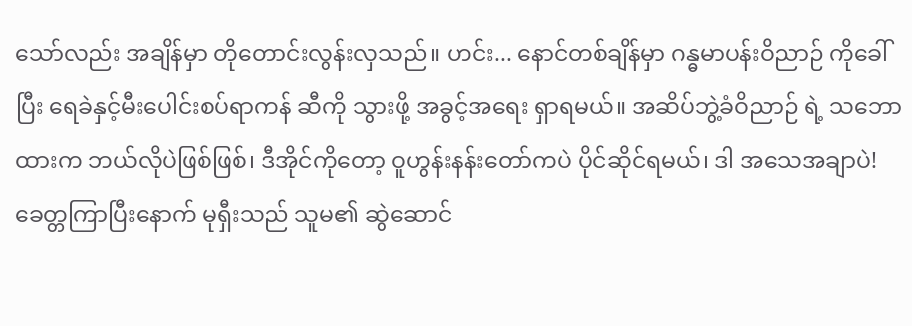သော်လည်း အချိန်မှာ တိုတောင်းလွန်းလှသည်။ ဟင်း... နောင်တစ်ချိန်မှာ ဂန္ဓမာပန်းဝိညာဉ် ကိုခေါ်ပြီး ရေခဲနှင့်မီးပေါင်းစပ်ရာကန် ဆီကို သွားဖို့ အခွင့်အရေး ရှာရမယ်။ အဆိပ်ဘွဲ့ခံဝိညာဉ် ရဲ့ သဘောထားက ဘယ်လိုပဲဖြစ်ဖြစ်၊ ဒီအိုင်ကိုတော့ ဝူဟွန်းနန်းတော်ကပဲ ပိုင်ဆိုင်ရမယ်၊ ဒါ အသေအချာပဲ!
ခေတ္တကြာပြီးနောက် မုရှီးသည် သူမ၏ ဆွဲဆောင်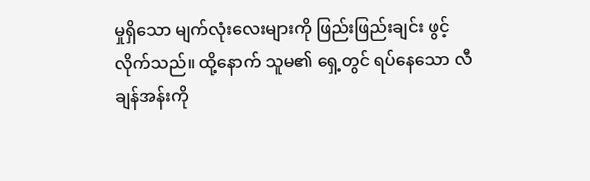မှုရှိသော မျက်လုံးလေးများကို ဖြည်းဖြည်းချင်း ဖွင့်လိုက်သည်။ ထို့နောက် သူမ၏ ရှေ့တွင် ရပ်နေသော လီချန်အန်းကို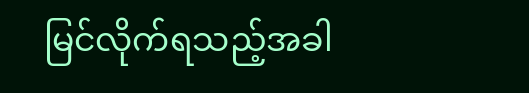မြင်လိုက်ရသည့်အခါ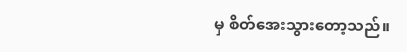မှ စိတ်အေးသွားတော့သည်။